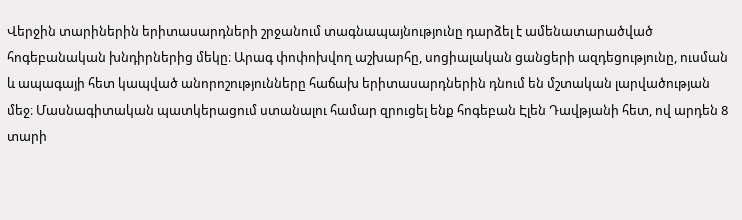Վերջին տարիներին երիտասարդների շրջանում տագնապայնությունը դարձել է ամենատարածված հոգեբանական խնդիրներից մեկը։ Արագ փոփոխվող աշխարհը, սոցիալական ցանցերի ազդեցությունը, ուսման և ապագայի հետ կապված անորոշությունները հաճախ երիտասարդներին դնում են մշտական լարվածության մեջ։ Մասնագիտական պատկերացում ստանալու համար զրուցել ենք հոգեբան Էլեն Դավթյանի հետ, ով արդեն 8 տարի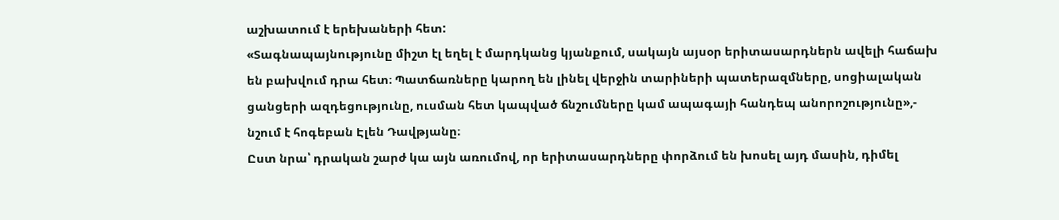աշխատում է երեխաների հետ:
«Տագնապայնությունը միշտ էլ եղել է մարդկանց կյանքում, սակայն այսօր երիտասարդներն ավելի հաճախ են բախվում դրա հետ։ Պատճառները կարող են լինել վերջին տարիների պատերազմները, սոցիալական ցանցերի ազդեցությունը, ուսման հետ կապված ճնշումները կամ ապագայի հանդեպ անորոշությունը»,- նշում է հոգեբան Էլեն Դավթյանը։
Ըստ նրա՝ դրական շարժ կա այն առումով, որ երիտասարդները փորձում են խոսել այդ մասին, դիմել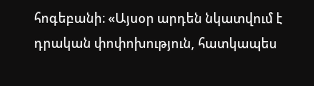հոգեբանի։ «Այսօր արդեն նկատվում է դրական փոփոխություն, հատկապես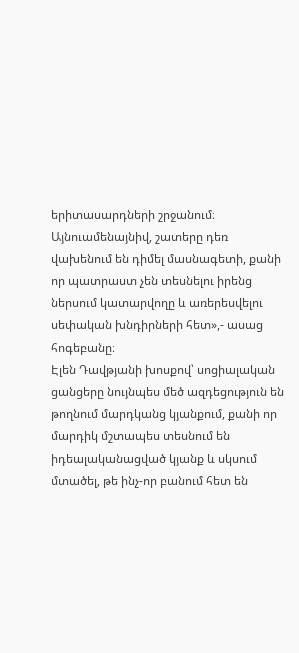երիտասարդների շրջանում։ Այնուամենայնիվ, շատերը դեռ վախենում են դիմել մասնագետի, քանի որ պատրաստ չեն տեսնելու իրենց ներսում կատարվողը և առերեսվելու սեփական խնդիրների հետ»,- ասաց հոգեբանը։
Էլեն Դավթյանի խոսքով՝ սոցիալական ցանցերը նույնպես մեծ ազդեցություն են թողնում մարդկանց կյանքում, քանի որ մարդիկ մշտապես տեսնում են իդեալականացված կյանք և սկսում մտածել, թե ինչ-որ բանում հետ են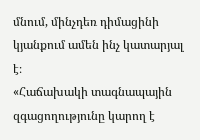մնում, մինչդեռ դիմացինի կյանքում ամեն ինչ կատարյալ է։
«Հաճախակի տագնապային զգացողությունը կարող է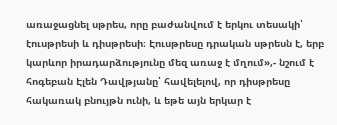առաջացնել սթրես, որը բաժանվում է երկու տեսակի՝ էուսթրեսի և դիսթրեսի։ Էուսթրեսը դրական սթրեսն է, երբ կարևոր իրադարձությունը մեզ առաջ է մղում»,- նշում է հոգեբան Էլեն Դավթյանը՝ հավելելով, որ դիսթրեսը հակառակ բնույթն ունի, և եթե այն երկար է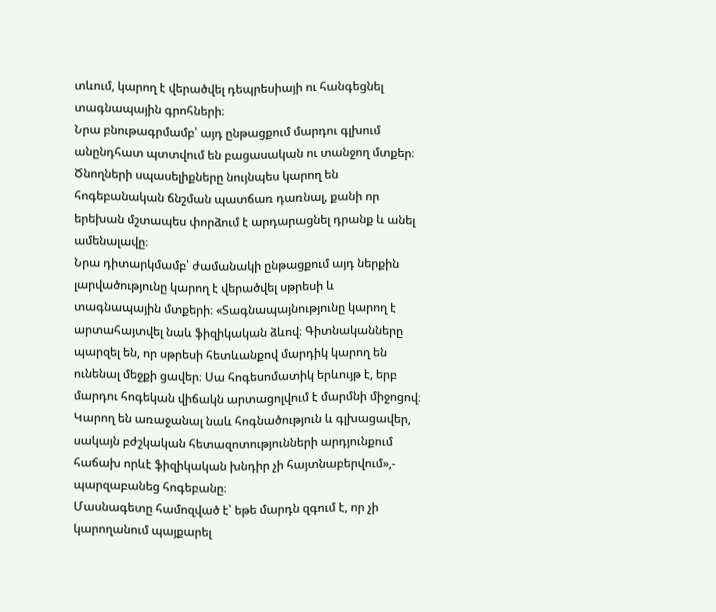տևում, կարող է վերածվել դեպրեսիայի ու հանգեցնել տագնապային գրոհների։
Նրա բնութագրմամբ՝ այդ ընթացքում մարդու գլխում անընդհատ պտտվում են բացասական ու տանջող մտքեր։ Ծնողների սպասելիքները նույնպես կարող են հոգեբանական ճնշման պատճառ դառնալ, քանի որ երեխան մշտապես փորձում է արդարացնել դրանք և անել ամենալավը։
Նրա դիտարկմամբ՝ ժամանակի ընթացքում այդ ներքին լարվածությունը կարող է վերածվել սթրեսի և տագնապային մտքերի։ «Տագնապայնությունը կարող է արտահայտվել նաև ֆիզիկական ձևով։ Գիտնականները պարզել են, որ սթրեսի հետևանքով մարդիկ կարող են ունենալ մեջքի ցավեր։ Սա հոգեսոմատիկ երևույթ է, երբ մարդու հոգեկան վիճակն արտացոլվում է մարմնի միջոցով։ Կարող են առաջանալ նաև հոգնածություն և գլխացավեր, սակայն բժշկական հետազոտությունների արդյունքում հաճախ որևէ ֆիզիկական խնդիր չի հայտնաբերվում»,- պարզաբանեց հոգեբանը։
Մասնագետը համոզված է՝ եթե մարդն զգում է, որ չի կարողանում պայքարել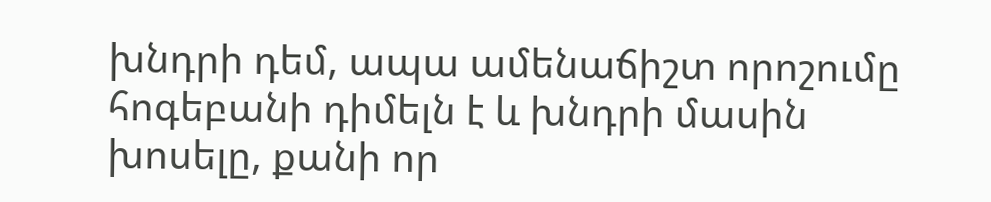խնդրի դեմ, ապա ամենաճիշտ որոշումը հոգեբանի դիմելն է և խնդրի մասին խոսելը, քանի որ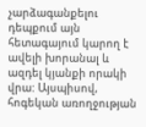չարձագանքելու դեպքում այն հետագայում կարող է ավելի խորանալ և ազդել կյանքի որակի վրա: Այսպիսով, հոգեկան առողջության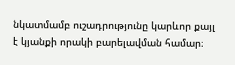նկատմամբ ուշադրությունը կարևոր քայլ է կյանքի որակի բարելավման համար։